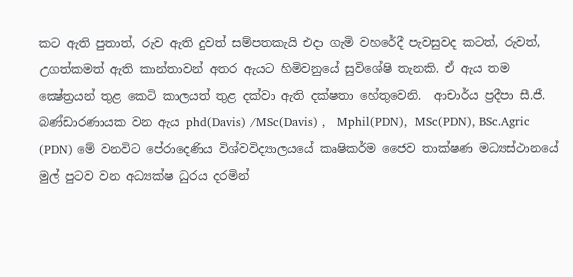කට ඇති පුතාත්, රුව ඇති දුවත් සම්පතකැයි එදා ගැමි වහරේදී පැවසුවද කටත්, රුවත්, උගත්කමත් ඇති කාන්තාවන් අතර ඇයට හිමිවනුයේ සුවිශේෂි තැනකි. ඒ ඇය තම  ක්‍ෂේත්‍රයන් තුළ කෙටි කාලයත් තුළ දක්වා ඇති දක්ෂතා හේතුවෙනි.  ආචාර්ය ප්‍රදීපා සී.ජී. බණ්ඩාරණායක වන ඇය phd(Davis) /MSc(Davis) ,   Mphil(PDN),  MSc(PDN), BSc.Agric (PDN) මේ වනවිට පේරාදෙණිය විශ්වවිද්‍යාලයයේ කෘෂිකර්ම ජෛව තාක්ෂණ මධ්‍යස්ථානයේ මුල් පුටව වන අධ්‍යක්ෂ ධුරය දරමින්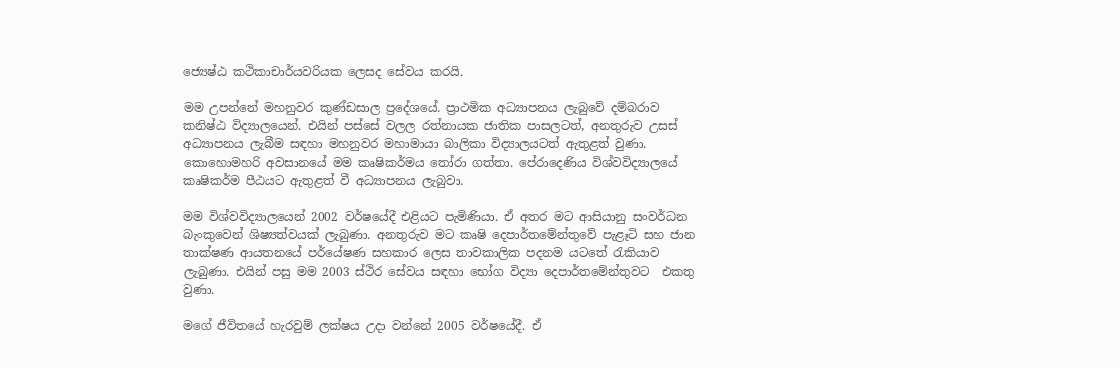ජ්‍යෙෂ්ඨ කථිකාචාර්යවරියක ලෙසද සේවය කරයි.

මම උපන්නේ මහනුවර කුණ්ඩසාල ප්‍රදේශයේ. ප්‍රාථමික අධ්‍යාපනය ලැබුවේ දම්බරාව කනිෂ්ඨ විද්‍යාලයෙන්. එයින් පස්සේ වලල රත්නායක ජාතික පාසලටත්, අනතුරුව උසස් අධ්‍යාපනය ලැබීම සඳහා මහනුවර මහාමායා බාලිකා විද්‍යාලයටත් ඇතුළත් වුණා. කොහොමහරි අවසානයේ මම කෘෂිකර්මය තෝරා ගත්තා. පේරාදෙණිය විශ්වවිද්‍යාලයේ කෘෂිකර්ම පීඨයට ඇතුළත් වී අධ්‍යාපනය ලැබුවා.

මම විශ්වවිද්‍යාලයෙන් 2002 වර්ෂයේදී එළියට පැමිණියා. ඒ අතර මට ආසියානු සංවර්ධන බැංකුවෙන් ශිෂ්‍යත්වයක් ලැබුණා. අනතුරුව මට කෘෂි දෙපාර්තමේන්තුවේ පැළෑටි සහ ජාන තාක්ෂණ ආයතනයේ පර්යේෂණ සහකාර ලෙස තාවකාලික පදනම යටතේ රැකියාව ලැබුණා. එයින් පසු මම 2003 ස්ථිර සේවය සඳහා භෝග විද්‍යා දෙපාර්තමේන්තුවට  එකතු වුණා.

මගේ ජීවිතයේ හැරවුම් ලක්ෂය උදා වන්නේ 2005 වර්ෂයේදී. ඒ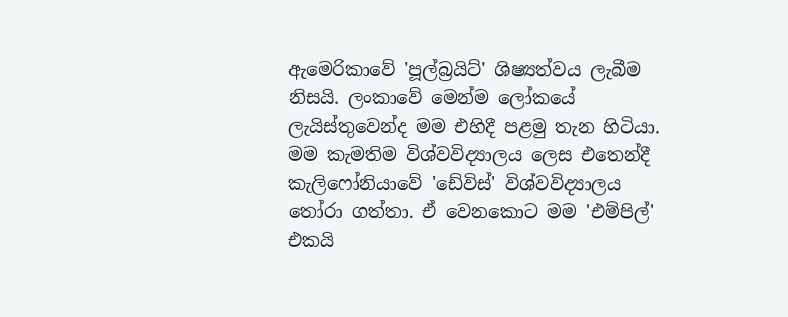ඇමෙරිකාවේ 'පූල්බ්‍රයිට්' ශිෂ්‍යත්වය ලැබීම නිසයි. ලංකාවේ මෙන්ම ලෝකයේ ලැයිස්තුවෙන්ද මම එහිදී පළමු තැන හිටියා. මම කැමතිම විශ්වවිද්‍යාලය ලෙස එතෙන්දී කැලිෆෝනියාවේ 'ඩේවිස්' විශ්වවිද්‍යාලය තෝරා ගත්තා. ඒ වෙනකොට මම 'එම්පිල්' එකයි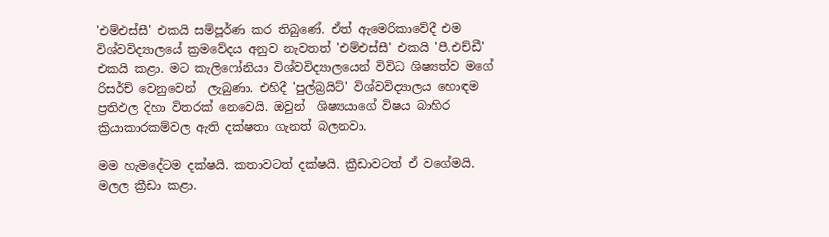'එම්එස්සී' එකයි සම්පූර්ණ කර තිබුණේ. ඒත් ඇමෙරිකාවේදී එම විශ්වවිද්‍යාලයේ ක්‍රමවේදය අනුව නැවතත් 'එම්එස්සී' එකයි 'පී.එච්ඩී' එකයි කළා. මට කැලිෆෝනියා විශ්වවිද්‍යාලයෙන් විවිධ ශිෂ්‍යත්ව මගේ රිසර්ච් වෙනුවෙන්  ලැබුණා. එහිදී 'පුල්බ්‍රයිට්' විශ්වවිද්‍යාලය හොඳම ප්‍රතිඵල දිහා විතරක් නෙවෙයි. ඔවුන්  ශිෂ්‍යයාගේ විෂය බාහිර ක්‍රියාකාරකම්වල ඇති දක්ෂතා ගැනත් බලනවා.

මම හැමදේටම දක්ෂයි. කතාවටත් දක්ෂයි. ක්‍රීඩාවටත් ඒ වගේමයි. මලල ක්‍රීඩා කළා.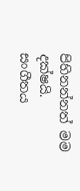පිහිනන්නත් මම දක්ෂයි. සංගීතය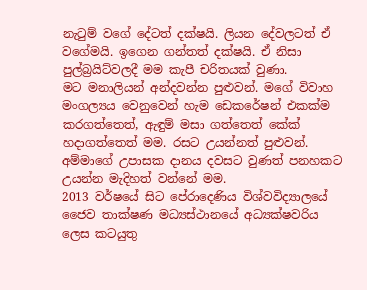නැටුම් වගේ දේටත් දක්ෂයි. ලියන දේවලටත් ඒ වගේමයි. ඉගෙන ගන්තත් දක්ෂයි. ඒ නිසා පුල්බ්‍රයිට්වලදී මම කැපී චරිතයක් වුණා.
මට මනාලියන් අන්දවන්න පුළුවන්. මගේ විවාහ මංගල්‍යය වෙනුවෙන් හැම ඩෙකරේෂන් එකක්ම කරගත්තෙත්, ඇඳුම් මසා ගත්තෙත් කේක් හදාගත්තෙත් මම. රසට උයන්නත් පුළුවන්. අම්මාගේ උපාසක දානය දවසට වුණත් පනහකට උයන්න මැදිහත් වන්නේ මම.
2013 වර්ෂයේ සිට පේරාදෙණිය විශ්වවිද්‍යාලයේ ජෛව තාක්ෂණ මධ්‍යස්ථානයේ අධ්‍යක්ෂවරිය ලෙස කටයුතු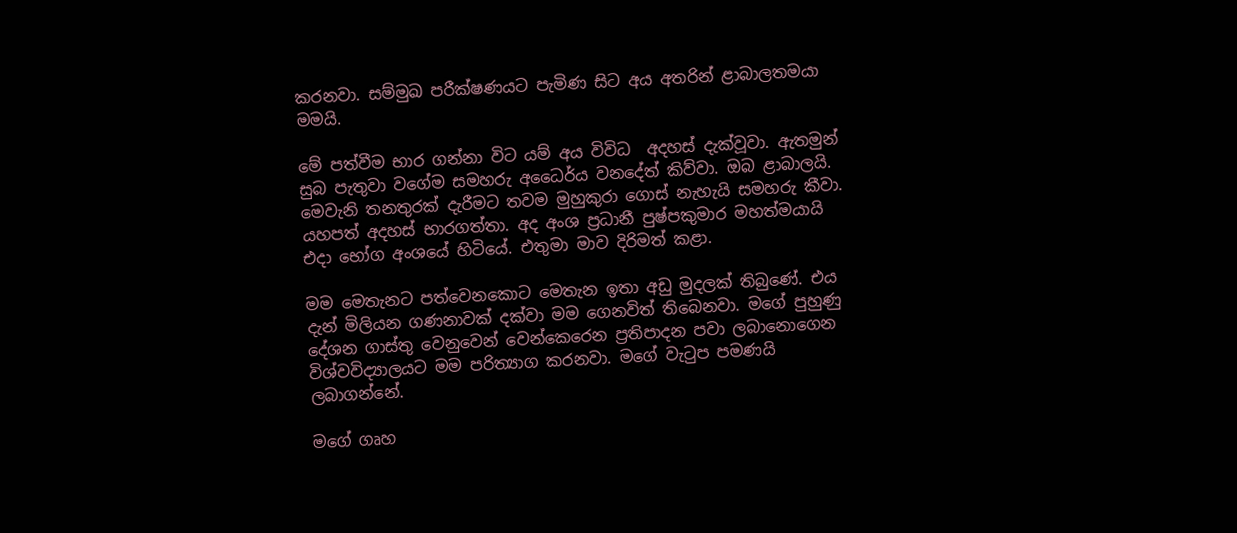කරනවා. සම්මුඛ පරීක්ෂණයට පැමිණ සිට අය අතරින් ළාබාලතමයා මමයි.

මේ පත්වීම භාර ගන්නා විට යම් අය විවිධ  අදහස් දැක්වූවා. ඇතමුන් සුබ පැතුවා වගේම සමහරු අධෛර්ය වනදේත් කිව්වා. ඔබ ළාබාලයි. මෙවැනි තනතුරක් දැරීමට තවම මුහුකුරා ගොස් නැහැයි සමහරු කීවා. යහපත් අදහස් භාරගත්තා. අද අංශ ප්‍රධානී පුෂ්පකුමාර මහත්මයායි එදා භෝග අංශයේ හිටියේ. එතුමා මාව දිරිමත් කළා.

මම මෙතැනට පත්වෙනකොට මෙතැන ඉතා අඩු මුදලක් තිබුණේ. එය දැන් මිලියන ගණනාවක් දක්වා මම ගෙනවිත් තිබෙනවා. මගේ පුහුණු දේශන ගාස්තු වෙනුවෙන් වෙන්කෙරෙන ප්‍රතිපාදන පවා ලබානොගෙන  විශ්වවිද්‍යාලයට මම පරිත්‍යාග කරනවා. මගේ වැටුප පමණයි ලබාගන්නේ.

මගේ ගෘහ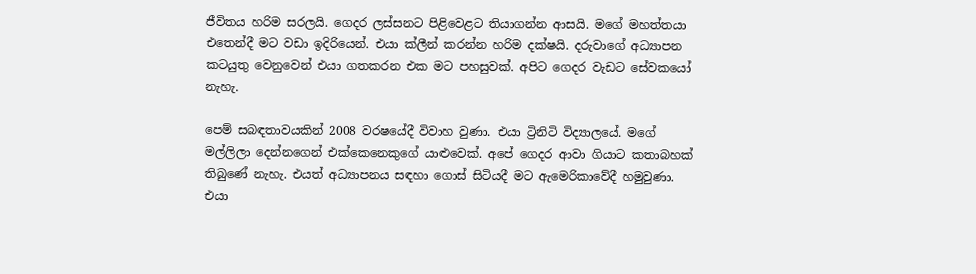ජීවිතය හරිම සරලයි. ගෙදර ලස්සනට පිළිවෙළට තියාගන්න ආසයි. මගේ මහත්තයා එතෙන්දී මට වඩා ඉදිරියෙන්. එයා ක්ලීන් කරන්න හරිම දක්ෂයි. දරුවාගේ අධ්‍යාපන කටයුතු වෙනුවෙන් එයා ගතකරන එක මට පහසුවක්. අපිට ගෙදර වැඩට සේවකයෝ නැහැ.

පෙම් සබඳතාවයකින් 2008 වරෂයේදී විවාහ වුණා. එයා ට්‍රිනිටි විද්‍යාලයේ. මගේ මල්ලිලා දෙන්නගෙන් එක්කෙනෙකුගේ යාළුවෙක්. අපේ ගෙදර ආවා ගියාට කතාබහක් තිබුණේ නැහැ. එයත් අධ්‍යාපනය සඳහා ගොස් සිටියදී මට ඇමෙරිකාවේදී හමුවුණා. එයා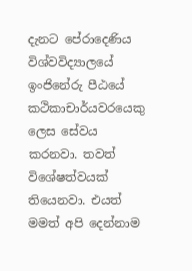දැනට පේරාදෙණිය විශ්වවිද්‍යාලයේ ඉංජිනේරු පීඨයේ කථිකාචාර්යවරයෙකු ලෙස සේවය කරනවා. තවත් විශේෂත්වයක් තියෙනවා. එයත් මමත් අපි දෙන්නාම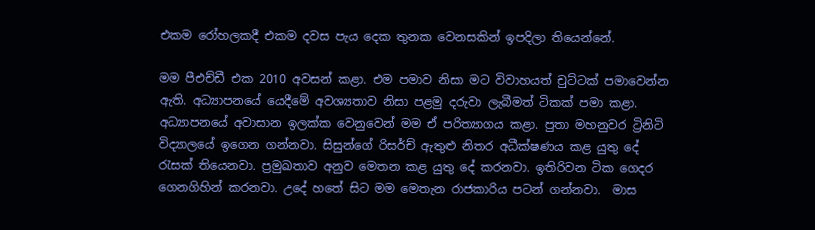එකම රෝහලකදී එකම දවස පැය දෙක තුනක වෙනසකින් ඉපදිලා තියෙන්නේ.

මම පීඑච්ඩී එක 2010 අවසන් කළා. එම පමාව නිසා මට විවාහයත් චුට්ටක් පමාවෙන්න ඇති. අධ්‍යාපනයේ යෙදීමේ අවශ්‍යතාව නිසා පළමු දරුවා ලැබීමත් ටිකක් පමා කළා. අධ්‍යාපනයේ අවාසාන ඉලක්ක වෙනුවෙන් මම ඒ පරිත්‍යාගය කළා. පුතා මහනුවර ට්‍රිනිටි විද්‍යාලයේ ඉගෙන ගන්නවා. සිසුන්ගේ රිසර්ච් ඇතුළු නිතර අධීක්ෂණය කළ යුතු දේ රැසක් තියෙනවා. ප්‍රමුඛතාව අනුව මෙතන කළ යුතු දේ කරනවා. ඉතිරිවන ටික ගෙදර ගෙනගිහින් කරනවා. උදේ හතේ සිට මම මෙතැන රාජකාරිය පටන් ගන්නවා.  මාස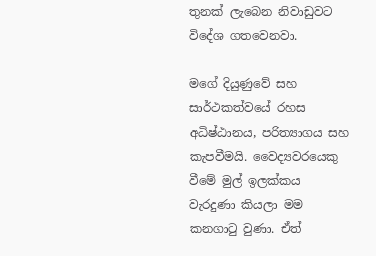තුනක් ලැබෙන නිවාඩුවට විදේශ ගතවෙනවා.

මගේ දියුණුවේ සහ සාර්ථකත්වයේ රහස අධිෂ්ඨානය, පරිත්‍යාගය සහ කැපවීමයි. වෛද්‍යවරයෙකු වීමේ මුල් ඉලක්කය වැරදුණා කියලා මම කනගාටු වුණා. ඒත්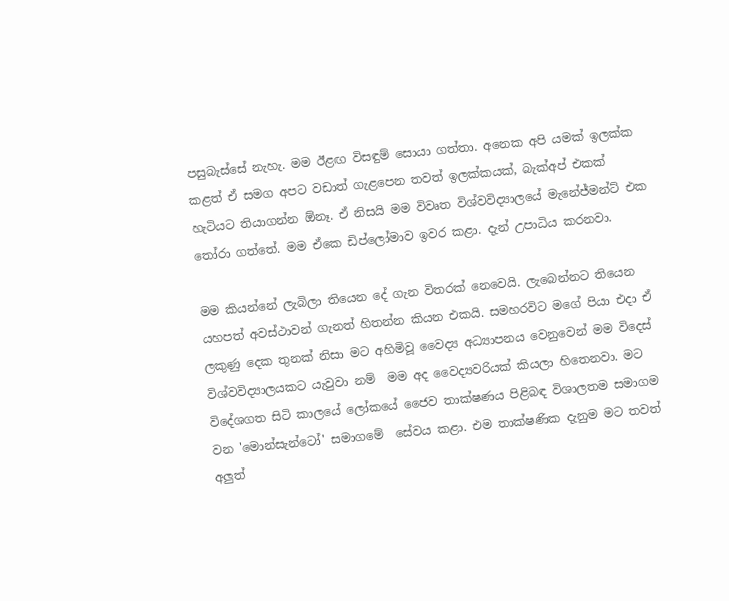පසුබැස්සේ නැහැ. මම ඊළඟ විසඳුම් සොයා ගත්තා. අනෙක අපි යමක් ඉලක්ක කළත් ඒ සමග අපට වඩාත් ගැළපෙන තවත් ඉලක්කයක්, බැක්අප් එකක් හැටියට තියාගන්න ඕනෑ. ඒ නිසයි මම විවෘත විශ්වවිද්‍යාලයේ මැනේජ්මන්ට් එක තෝරා ගත්තේ. මම ඒකෙ ඩිප්ලෝමාව ඉවර කළා. දැන් උපාධිය කරනවා.

මම කියන්නේ ලැබිලා තියෙන දේ ගැන විතරක් නෙවෙයි. ලැබෙන්නට තියෙන යහපත් අවස්ථාවන් ගැනත් හිතන්න කියන එකයි. සමහරවිට මගේ පියා එදා ඒ ලකුණු දෙක තුනක් නිසා මට අහිමිවූ වෛද්‍ය අධ්‍යාපනය වෙනුවෙන් මම විදෙස් විශ්වවිද්‍යාලයකට යැවුවා නම්  මම අද වෛද්‍යවරියක් කියලා හිතෙනවා. මට විදේශගත සිටි කාලයේ ලෝකයේ‍ ජෛව තාක්ෂණය පිළිබඳ විශාලතම සමාගම වන 'මොන්සැන්ටෝ' සමාගමේ  සේවය කළා. එම තාක්ෂණික දැනුම මට තවත් අලුත්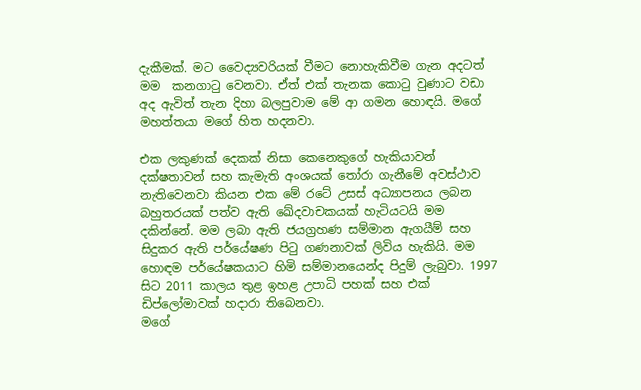දැකීමක්. මට වෛද්‍යවරියක් වීමට නොහැකිවීම ගැන අදටත් මම  කනගාටු වෙනවා. ඒත් එක් තැනක කොටු වුණාට වඩා අද ඇවිත් තැන දිහා බලපුවාම මේ ආ ගමන හොඳයි. මගේ මහත්තයා මගේ හිත හදනවා.

එක ලකුණක් දෙකක් නිසා කෙනෙකුගේ හැකියාවන් දක්ෂතාවන් සහ කැමැති අංශයක් තෝරා ගැනීමේ අවස්ථාව නැතිවෙනවා කියන එක මේ රටේ උසස් අධ්‍යාපනය ලබන බහුතරයක් පත්ව ඇති ඛේදවාචකයක් හැටියටයි මම දකින්නේ. මම ලබා ඇති ජයග්‍රහණ සම්මාන ඇගයීම් සහ සිදුකර ඇති පර්යේෂණ පිටු ගණනාවක් ලිවිය හැකියි. මම හොඳම පර්යේෂකයාට හිමි සම්මානයෙන්ද පිදුම් ලැබුවා. 1997 සිට 2011 කාලය තුළ ඉහළ උපාධි පහක් සහ එක් ඩිප්ලෝමාවක් හදාරා තිබෙනවා.
මගේ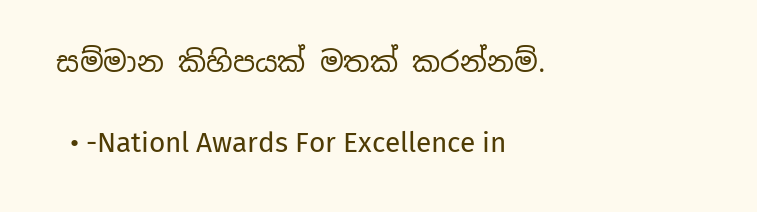සම්මාන කිහිපයක් මතක් කරන්නම්.

  • -Nationl Awards For Excellence in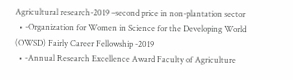Agricultural research-2019 –second price in non-plantation sector
  • -Organization for Women in Science for the Developing World (OWSD) Fairly Career Fellowship -2019
  • -Annual Research Excellence Award Faculty of Agriculture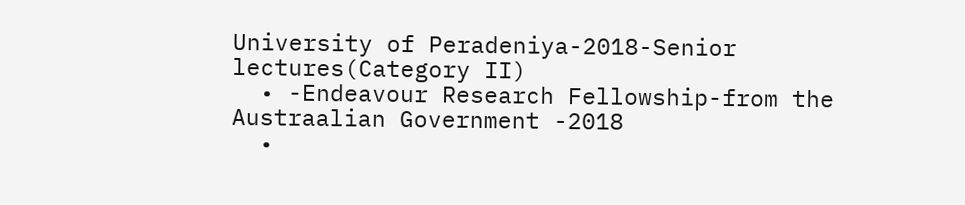University of Peradeniya-2018-Senior lectures(Category II)
  • -Endeavour Research Fellowship-from the Austraalian Government -2018
  •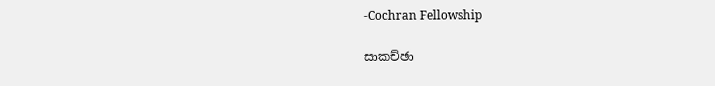-Cochran Fellowship

සාකච්ඡා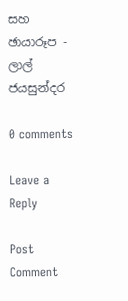සහ ඡායාරූප - ලාල් ජයසුන්දර

0 comments

Leave a Reply

Post Comment